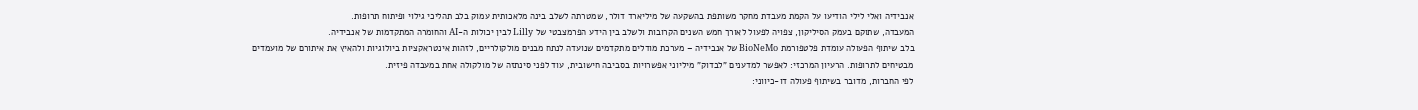אנבידיה ואלי לילי הודיעו על הקמת מעבדת מחקר משותפת בהשקעה של מיליארד דולר, שמטרתה לשלב בינה מלאכותית עמוק בלב תהליכי גילוי ופיתוח תרופות.
המעבדה, שתוקם בעמק הסיליקון, צפויה לפעול לאורך חמש השנים הקרובות ולשלב בין הידע הפרמצבטי של Lilly לבין יכולות ה-AI והחומרה המתקדמות של אנבידיה.
בלב שיתוף הפעולה עומדת פלטפורמת BioNeMo של אנבידיה – מערכת מודלים מתקדמים שנועדה לנתח מבנים מולקולריים, לזהות אינטראקציות ביולוגיות ולהאיץ את איתורם של מועמדים מבטיחים לתרופות. הרעיון המרכזי: לאפשר למדענים "לבדוק" מיליוני אפשרויות בסביבה חישובית, עוד לפני סינתזה של מולקולה אחת במעבדה פיזית.
לפי החברות, מדובר בשיתוף פעולה דו-כיווני: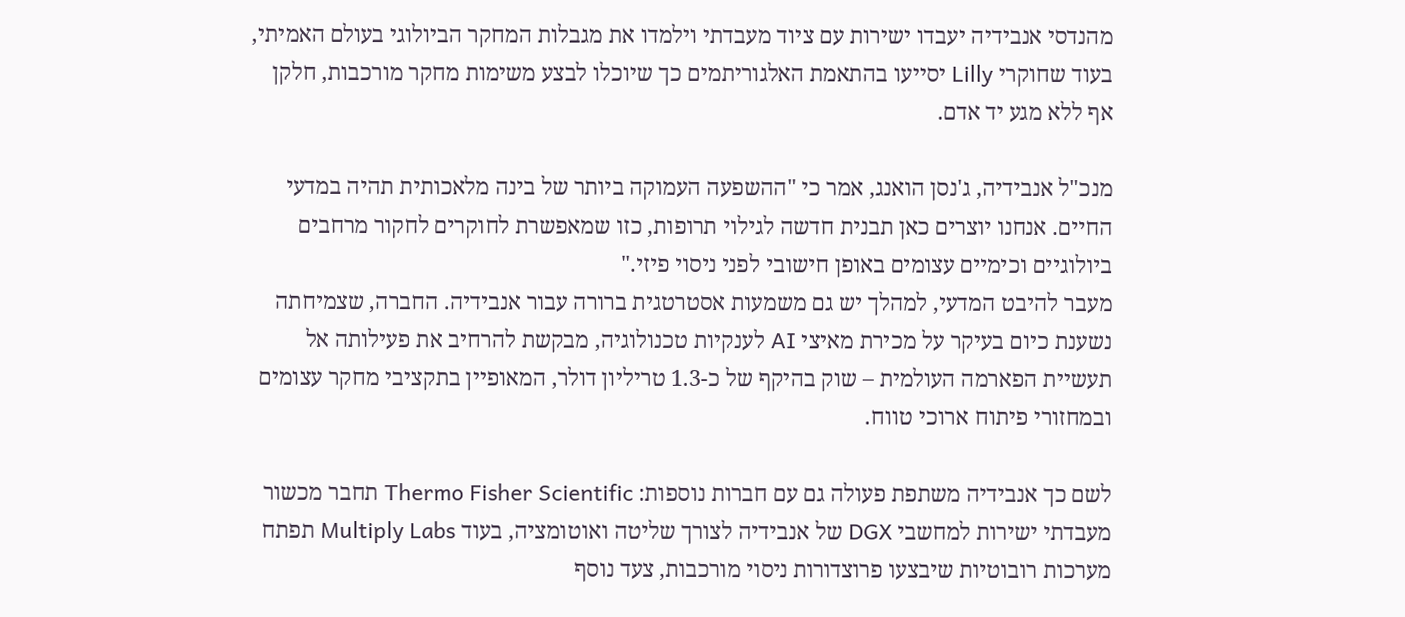מהנדסי אנבידיה יעבדו ישירות עם ציוד מעבדתי וילמדו את מגבלות המחקר הביולוגי בעולם האמיתי, בעוד שחוקרי Lilly יסייעו בהתאמת האלגוריתמים כך שיוכלו לבצע משימות מחקר מורכבות, חלקן אף ללא מגע יד אדם.

מנכ"ל אנבידיה, ג'נסן הואנג, אמר כי "ההשפעה העמוקה ביותר של בינה מלאכותית תהיה במדעי החיים. אנחנו יוצרים כאן תבנית חדשה לגילוי תרופות, כזו שמאפשרת לחוקרים לחקור מרחבים ביולוגיים וכימיים עצומים באופן חישובי לפני ניסוי פיזי."
מעבר להיבט המדעי, למהלך יש גם משמעות אסטרטגית ברורה עבור אנבידיה. החברה, שצמיחתה נשענת כיום בעיקר על מכירת מאיצי AI לענקיות טכנולוגיה, מבקשת להרחיב את פעילותה אל תעשיית הפארמה העולמית – שוק בהיקף של כ-1.3 טריליון דולר, המאופיין בתקציבי מחקר עצומים ובמחזורי פיתוח ארוכי טווח.

לשם כך אנבידיה משתפת פעולה גם עם חברות נוספות: Thermo Fisher Scientific תחבר מכשור מעבדתי ישירות למחשבי DGX של אנבידיה לצורך שליטה ואוטומציה, בעוד Multiply Labs תפתח מערכות רובוטיות שיבצעו פרוצדורות ניסוי מורכבות, צעד נוסף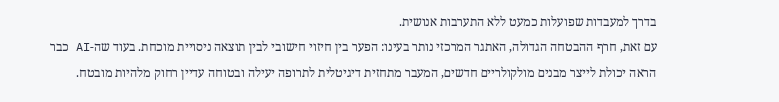בדרך למעבדות שפועלות כמעט ללא התערבות אנושית.
עם זאת, חרף ההבטחה הגדולה, האתגר המרכזי נותר בעינו: הפער בין חיזוי חישובי לבין תוצאה ניסויית מוכחת. בעוד שה-AI כבר הראה יכולת לייצר מבנים מולקולריים חדשים, המעבר מתחזית דיגיטלית לתרופה יעילה ובטוחה עדיין רחוק מלהיות מובטח.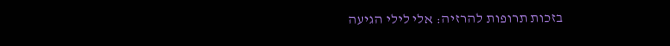בזכות תרופות להרזיה: אלי לילי הגיעה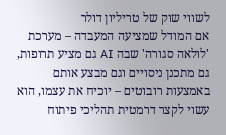לשווי שוק של טריליון דולר
אם המודל שמציעה המעבדה – מערכת 'לולאה סגורה' שבה AI גם מציע תרופות, גם מתכנן ניסויים וגם מבצע אותם באמצעות רובוטים – יוכיח את עצמו, הוא עשוי לקצר דרמטית תהליכי פיתוח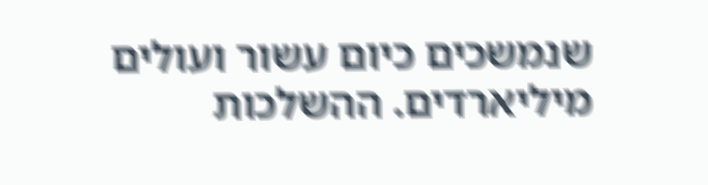שנמשכים כיום עשור ועולים מיליארדים. ההשלכות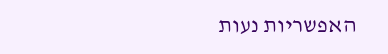האפשריות נעות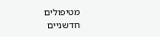מטיפולים חדשניים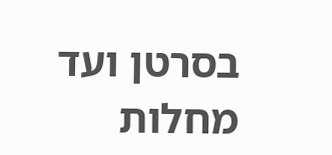בסרטן ועד מחלות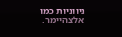ניווניות כמו אלצהיימר.